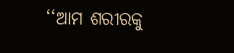‘‘ଆମ ଶରୀରକୁ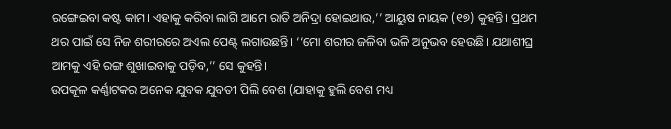ରଙ୍ଗେଇବା କଷ୍ଟ କାମ। ଏହାକୁ କରିବା ଲାଗି ଆମେ ରାତି ଅନିଦ୍ରା ହୋଇଥାଉ,’’ ଆୟୁଷ ନାୟକ (୧୭) କୁହନ୍ତି। ପ୍ରଥମ ଥର ପାଇଁ ସେ ନିଜ ଶରୀରରେ ଅଏଲ ପେଣ୍ଟ୍ ଲଗାଉଛନ୍ତି। ‘‘ମୋ ଶରୀର ଜଳିବା ଭଳି ଅନୁଭବ ହେଉଛି। ଯଥାଶୀଘ୍ର ଆମକୁ ଏହି ରଙ୍ଗ ଶୁଖାଇବାକୁ ପଡ଼ିବ,’’ ସେ କୁହନ୍ତି।
ଉପକୂଳ କର୍ଣ୍ଣାଟକର ଅନେକ ଯୁବକ ଯୁବତୀ ପିଲି ବେଶ (ଯାହାକୁ ହୁଲି ବେଶ ମଧ୍ୟ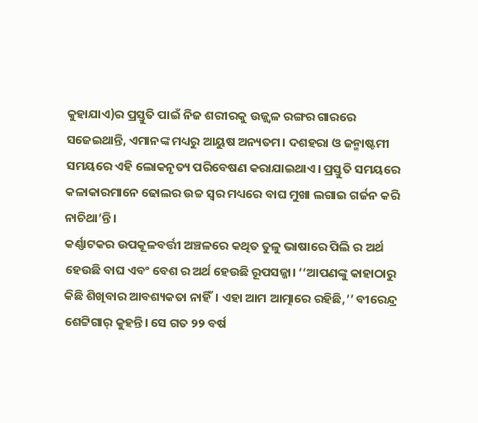କୁହାଯାଏ)ର ପ୍ରସ୍ତୁତି ପାଇଁ ନିଜ ଶରୀରକୁ ଉଜ୍ଜ୍ୱଳ ରଙ୍ଗର ଗାରରେ ସଜେଇଥାନ୍ତି, ଏମାନଙ୍କ ମଧ୍ୟରୁ ଆୟୁଷ ଅନ୍ୟତମ। ଦଶହରା ଓ ଜନ୍ମାଷ୍ଟମୀ ସମୟରେ ଏହି ଲୋକନୃତ୍ୟ ପରିବେଷଣ କରାଯାଇଥାଏ। ପ୍ରସ୍ତୁତି ସମୟରେ କଳାକାରମାନେ ଢୋଲର ଉଚ୍ଚ ସ୍ୱର ମଧ୍ୟରେ ବାଘ ମୁଖା ଲଗାଇ ଗର୍ଜନ କରି ନାଚିଥା’ନ୍ତି।
କର୍ଣ୍ଣାଟକର ଉପକୂଳବର୍ତ୍ତୀ ଅଞ୍ଚଳରେ କଥିତ ତୁଳୁ ଭାଷାରେ ପିଲି ର ଅର୍ଥ ହେଉଛି ବାଘ ଏବଂ ବେଶ ର ଅର୍ଥ ହେଉଛି ରୂପସଜ୍ଜା। ‘‘ଆପଣଙ୍କୁ କାହାଠାରୁ କିଛି ଶିଖିବାର ଆବଶ୍ୟକତା ନାହିଁ। ଏହା ଆମ ଆତ୍ମାରେ ରହିଛି,’’ ବୀରେନ୍ଦ୍ର ଶେଟ୍ଟିଗାର୍ କୁହନ୍ତି। ସେ ଗତ ୨୨ ବର୍ଷ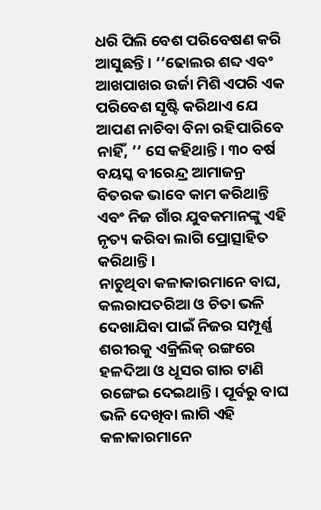ଧରି ପିଲି ବେଶ ପରିବେଷଣ କରି ଆସୁଛନ୍ତି। ‘‘ଢୋଲର ଶବ୍ଦ ଏବଂ ଆଖପାଖର ଉର୍ଜା ମିଶି ଏପରି ଏକ ପରିବେଶ ସୃଷ୍ଟି କରିଥାଏ ଯେ ଆପଣ ନାଚିବା ବିନା ରହିପାରିବେ ନାହିଁ, ’’ ସେ କହିଥାନ୍ତି। ୩୦ ବର୍ଷ ବୟସ୍କ ବୀରେନ୍ଦ୍ର ଆମାଜନ୍ର ବିତରକ ଭାବେ କାମ କରିଥାନ୍ତି ଏବଂ ନିଜ ଗାଁର ଯୁବକମାନଙ୍କୁ ଏହି ନୃତ୍ୟ କରିବା ଲାଗି ପ୍ରୋତ୍ସାହିତ କରିଥାନ୍ତି।
ନାଚୁଥିବା କଳାକାରମାନେ ବାଘ, କଲରାପତରିଆ ଓ ଚିତା ଭଳି ଦେଖାଯିବା ପାଇଁ ନିଜର ସମ୍ପୂର୍ଣ୍ଣ ଶରୀରକୁ ଏକ୍ରିଲିକ୍ ରଙ୍ଗରେ ହଳଦିଆ ଓ ଧୂସର ଗାର ଟାଣି ରଙ୍ଗେଇ ଦେଇଥାନ୍ତି। ପୂର୍ବରୁ ବାଘ ଭଳି ଦେଖିବା ଲାଗି ଏହି କଳାକାରମାନେ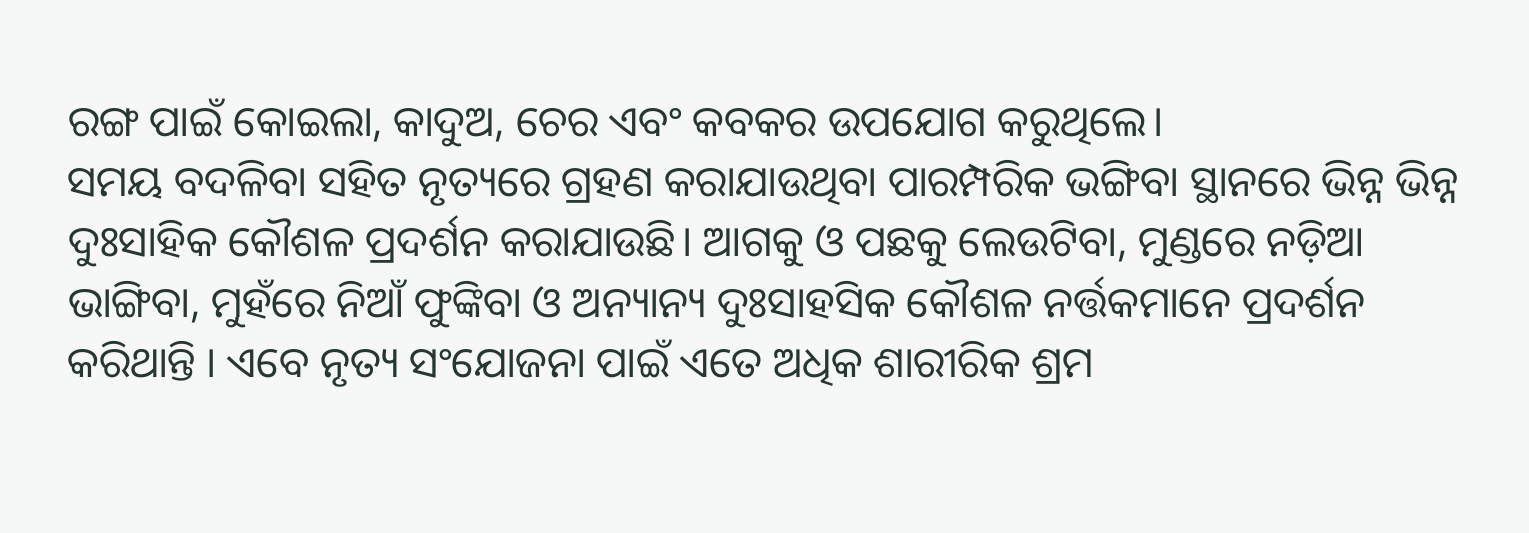ରଙ୍ଗ ପାଇଁ କୋଇଲା, କାଦୁଅ, ଚେର ଏବଂ କବକର ଉପଯୋଗ କରୁଥିଲେ।
ସମୟ ବଦଳିବା ସହିତ ନୃତ୍ୟରେ ଗ୍ରହଣ କରାଯାଉଥିବା ପାରମ୍ପରିକ ଭଙ୍ଗିବା ସ୍ଥାନରେ ଭିନ୍ନ ଭିନ୍ନ ଦୁଃସାହିକ କୌଶଳ ପ୍ରଦର୍ଶନ କରାଯାଉଛି। ଆଗକୁ ଓ ପଛକୁ ଲେଉଟିବା, ମୁଣ୍ଡରେ ନଡ଼ିଆ ଭାଙ୍ଗିବା, ମୁହଁରେ ନିଆଁ ଫୁଙ୍କିବା ଓ ଅନ୍ୟାନ୍ୟ ଦୁଃସାହସିକ କୌଶଳ ନର୍ତ୍ତକମାନେ ପ୍ରଦର୍ଶନ କରିଥାନ୍ତି । ଏବେ ନୃତ୍ୟ ସଂଯୋଜନା ପାଇଁ ଏତେ ଅଧିକ ଶାରୀରିକ ଶ୍ରମ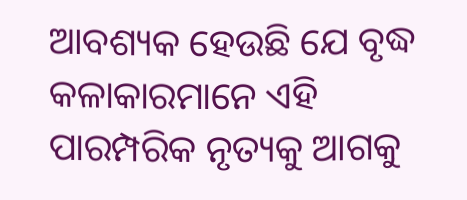ଆବଶ୍ୟକ ହେଉଛି ଯେ ବୃଦ୍ଧ କଳାକାରମାନେ ଏହି ପାରମ୍ପରିକ ନୃତ୍ୟକୁ ଆଗକୁ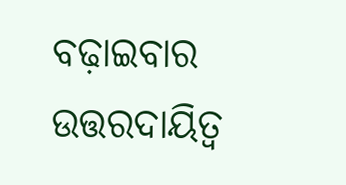ବଢ଼ାଇବାର ଉତ୍ତରଦାୟିତ୍ୱ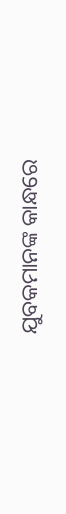ଯୁବକମାନଙ୍କ କାନ୍ଧରେ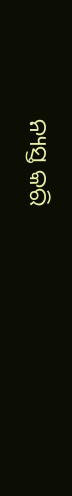ନ୍ୟସ୍ତ କରି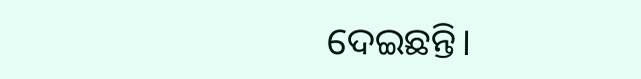ଦେଇଛନ୍ତି।